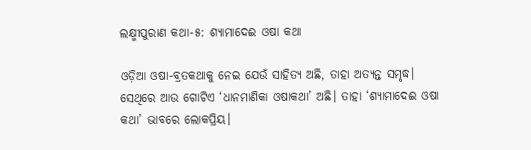ଲକ୍ଷ୍ମୀପୁରାଣ କଥା-୫: ଶ୍ୟାମାଦେଈ ଓଷା କଥା

ଓଡ଼ିଆ ଓଷା-ବ୍ରତକଥାକୁ ନେଇ ଯେଉଁ ସାହିତ୍ୟ ଅଛି, ତାହା ଅତ୍ୟନ୍ତ ସମୃଦ୍ଧ। ସେଥିରେ ଆଉ ଗୋଟିଏ ‘ଧାନମାଣିକା ଓଷାକଥା’ ଅଛି। ତାହା ‘ଶ୍ୟାମାଦେଈ ଓଷା କଥା’ ଭାବରେ ଲୋକପ୍ରିୟ।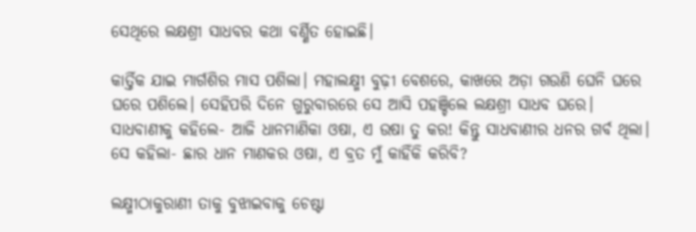ସେଥିରେ ଲକ୍ଷଶ୍ରୀ ସାଧବର କଥା ବର୍ଣ୍ଣିତ ହୋଇଛି।

କାର୍ତ୍ତିକ ଯାଇ ମାର୍ଗଶିର ମାସ ପଶିଲା। ମହାଲକ୍ଷ୍ମୀ ବୁଢ଼ୀ ବେଶରେ, କାଖରେ ଅଡ଼ା ଗଉଣି ଘେନି ଘରେ ଘରେ ପଶିଲେ। ସେହିପରି ଦିନେ ଗୁରୁବାରରେ ସେ ଆସି ପହଞ୍ଚିଲେ ଲକ୍ଷଶ୍ରୀ ସାଧବ ଘରେ। ସାଧବାଣୀକୁ କହିଲେ- ଆଜି ଧାନମାଣିକା ଓଷା, ଏ ଉଷା ତୁ କର! କିନ୍ତୁ ସାଧବାଣୀର ଧନର ଗର୍ବ ଥିଲା। ସେ କହିଲା- ଛାର ଧାନ ମାଣକର ଓଷା, ଏ ବ୍ରତ ମୁଁ କାହିଁକି କରିବି?

ଲକ୍ଷ୍ମୀଠାକୁରାଣୀ ତାକୁ ବୁଝାଇବାକୁ ଚେଷ୍ଟା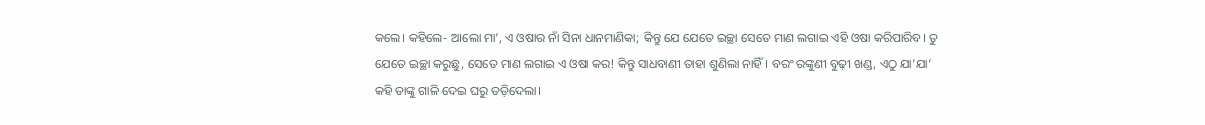କଲେ। କହିଲେ- ଆଲୋ ମା’, ଏ ଓଷାର ନାଁ ସିନା ଧାନମାଣିକା; କିନ୍ତୁ ଯେ ଯେତେ ଇଚ୍ଛା ସେତେ ମାଣ ଲଗାଇ ଏହି ଓଷା କରିପାରିବ। ତୁ ଯେତେ ଇଚ୍ଛା କରୁଛୁ, ସେତେ ମାଣ ଲଗାଇ ଏ ଓଷା କର! କିନ୍ତୁ ସାଧବାଣୀ ତାହା ଶୁଣିଲା ନାହିଁ। ବରଂ ରଙ୍କୁଣୀ ବୁଢ଼ୀ ଖଣ୍ଡ, ଏଠୁ ଯା’ଯା’ କହି ତାଙ୍କୁ ଗାଳି ଦେଇ ଘରୁ ତଡ଼ିଦେଲା।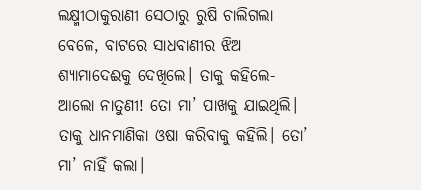ଲକ୍ଷ୍ମୀଠାକୁରାଣୀ ସେଠାରୁ ରୁଷି ଚାଲିଗଲା ବେଳେ, ବାଟରେ ସାଧବାଣୀର ଝିଅ ଶ୍ୟାମାଦେଈକୁ ଦେଖିଲେ। ତାକୁ କହିଲେ- ଆଲୋ ନାତୁଣୀ! ତୋ ମା’ ପାଖକୁ ଯାଇଥିଲି। ତାକୁ ଧାନମାଣିକା ଓଷା କରିବାକୁ କହିଲି। ତୋ’ ମା’ ନାହିଁ କଲା।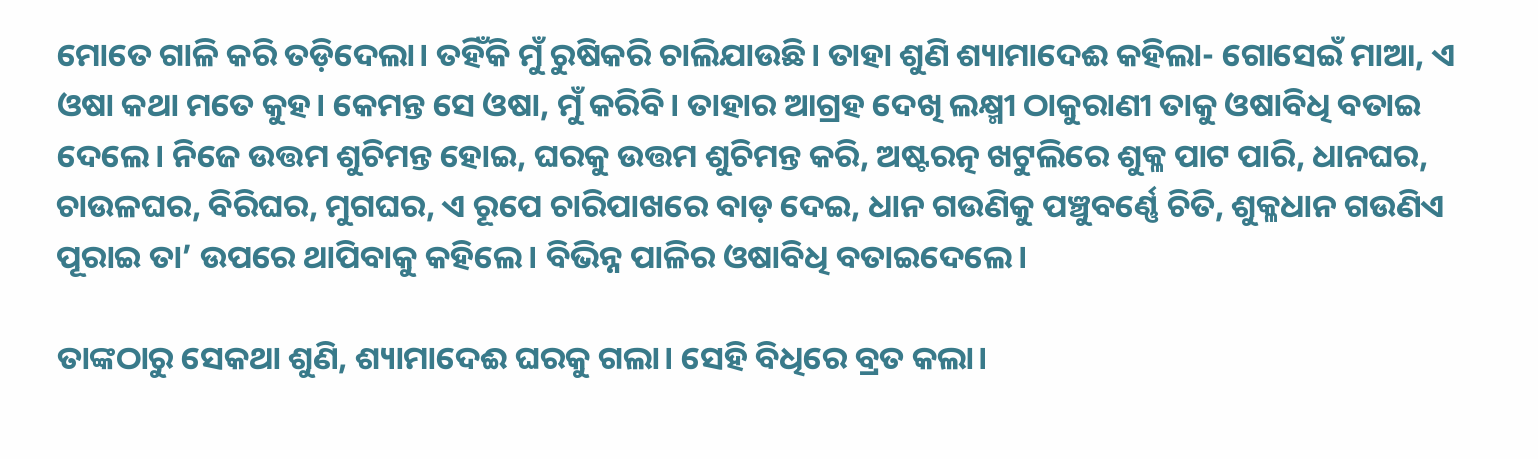ମୋତେ ଗାଳି କରି ତଡ଼ିଦେଲା। ତହିଁକି ମୁଁ ରୁଷିକରି ଚାଲିଯାଉଛି। ତାହା ଶୁଣି ଶ୍ୟାମାଦେଈ କହିଲା- ଗୋସେଇଁ ମାଆ, ଏ ଓଷା କଥା ମତେ କୁହ। କେମନ୍ତ ସେ ଓଷା, ମୁଁ କରିବି। ତାହାର ଆଗ୍ରହ ଦେଖି ଲକ୍ଷ୍ମୀ ଠାକୁରାଣୀ ତାକୁ ଓଷାବିଧି ବତାଇ ଦେଲେ। ନିଜେ ଉତ୍ତମ ଶୁଚିମନ୍ତ ହୋଇ, ଘରକୁ ଉତ୍ତମ ଶୁଚିମନ୍ତ କରି, ଅଷ୍ଟରତ୍ନ ଖଟୁଲିରେ ଶୁକ୍ଳ ପାଟ ପାରି, ଧାନଘର, ଚାଉଳଘର, ବିରିଘର, ମୁଗଘର, ଏ ରୂପେ ଚାରିପାଖରେ ବାଡ଼ ଦେଇ, ଧାନ ଗଉଣିକୁ ପଞ୍ଚୁବର୍ଣ୍ଣେ ଚିତି, ଶୁକ୍ଳଧାନ ଗଉଣିଏ ପୂରାଇ ତା’ ଉପରେ ଥାପିବାକୁ କହିଲେ। ବିଭିନ୍ନ ପାଳିର ଓଷାବିଧି ବତାଇଦେଲେ।

ତାଙ୍କଠାରୁ ସେକଥା ଶୁଣି, ଶ୍ୟାମାଦେଈ ଘରକୁ ଗଲା। ସେହି ବିଧିରେ ବ୍ରତ କଲା।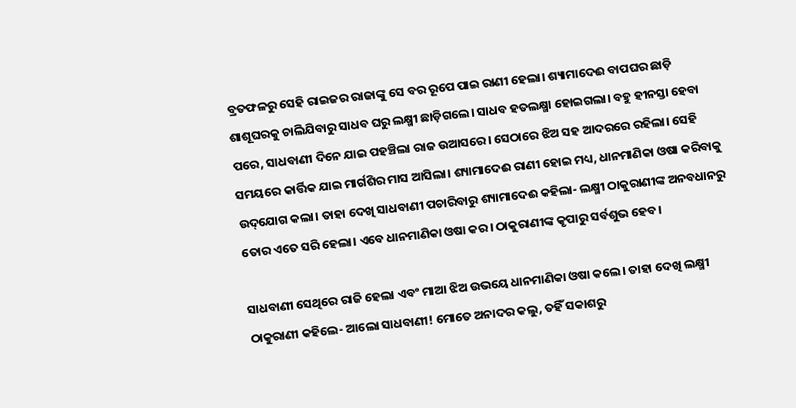ବ୍ରତଫଳରୁ ସେହି ରାଇଜର ରାଜାଙ୍କୁ ସେ ବର ରୂପେ ପାଇ ରାଣୀ ହେଲା। ଶ୍ୟାମାଦେଈ ବାପଘର ଛାଡ଼ି ଶାଶୂଘରକୁ ଚାଲିଯିବାରୁ ସାଧବ ଘରୁ ଲକ୍ଷ୍ମୀ ଛାଡ଼ିଗଲେ। ସାଧବ ହତଲକ୍ଷ୍ମା ହୋଇଗଲା। ବହୁ ହୀନସ୍ତା ହେବା ପରେ, ସାଧବାଣୀ ଦିନେ ଯାଇ ପହଞ୍ଚିଲା ରାଜ ଉଆସରେ। ସେଠାରେ ଝିଅ ସହ ଆଦରରେ ରହିଲା। ସେହି ସମୟରେ କାର୍ତ୍ତିକ ଯାଇ ମାର୍ଗଶିର ମାସ ଆସିଲା। ଶ୍ୟାମାଦେଈ ରାଣୀ ହୋଇ ମଧ୍ୟ, ଧାନମାଣିକା ଓଷା କରିବାକୁ ଉଦ୍‌ଯୋଗ କଲା। ତାହା ଦେଖି ସାଧବାଣୀ ପଚାରିବାରୁ ଶ୍ୟାମାଦେଈ କହିଲା- ଲକ୍ଷ୍ମୀ ଠାକୁରାଣୀଙ୍କ ଅନବଧାନରୁ ତୋର ଏତେ ସରି ହେଲା। ଏବେ ଧାନମାଣିକା ଓଷା କର। ଠାକୁରାଣୀଙ୍କ କୃପାରୁ ସର୍ବଶୁଭ ହେବ।

ସାଧବାଣୀ ସେଥିରେ ରାଜି ହେଲା ଏବଂ ମାଆ ଝିଅ ଉଭୟେ ଧାନମାଣିକା ଓଷା କଲେ। ତାହା ଦେଖି ଲକ୍ଷ୍ମୀ ଠାକୁରାଣୀ କହିଲେ- ଆଲୋ ସାଧବାଣୀ! ମୋତେ ଅନାଦର କଲୁ, ତହିଁ ସକାଶରୁ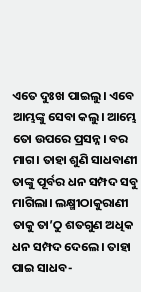ଏତେ ଦୁଃଖ ପାଇଲୁ। ଏବେ ଆମ୍ଭଙ୍କୁ ସେବା କଲୁ। ଆମ୍ଭେ ତୋ ଉପରେ ପ୍ରସନ୍ନ। ବର ମାଗ। ତାହା ଶୁଣି ସାଧବାଣୀ ତାଙ୍କୁ ପୂର୍ବର ଧନ ସମ୍ପଦ ସବୁ ମାଗିଲା। ଲକ୍ଷ୍ମୀଠାକୁରାଣୀ ତାକୁ ତା’ଠୁ ଶତଗୁଣ ଅଧିକ ଧନ ସମ୍ପଦ ଦେଲେ। ତାହା ପାଇ ସାଧବ-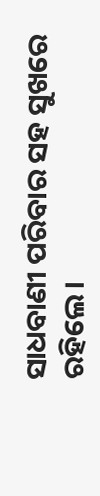ସାଧବାଣୀ ପରିବାର ସହ ସୁଖରେ ରହିଲେ।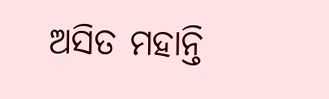ଅସିତ ମହାନ୍ତି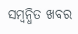ସମ୍ବନ୍ଧିତ ଖବର